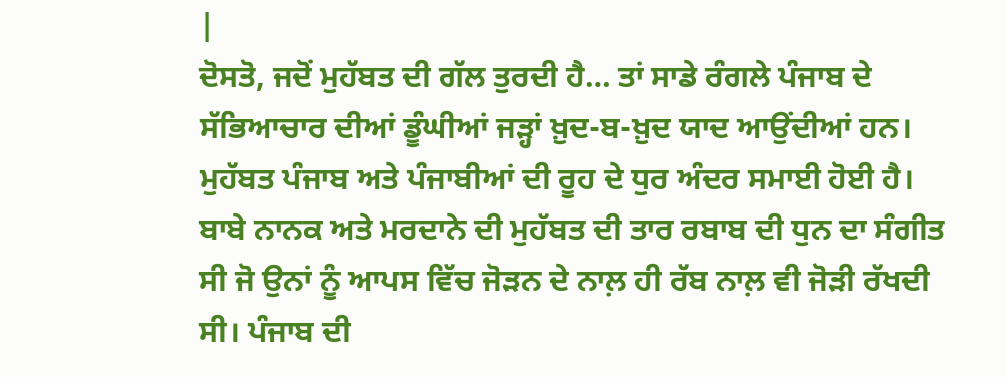|
ਦੋਸਤੋ, ਜਦੋਂ ਮੁਹੱਬਤ ਦੀ ਗੱਲ ਤੁਰਦੀ ਹੈ… ਤਾਂ ਸਾਡੇ ਰੰਗਲੇ ਪੰਜਾਬ ਦੇ ਸੱਭਿਆਚਾਰ ਦੀਆਂ ਡੂੰਘੀਆਂ ਜੜ੍ਹਾਂ ਖ਼ੁਦ-ਬ-ਖ਼ੁਦ ਯਾਦ ਆਉਂਦੀਆਂ ਹਨ। ਮੁਹੱਬਤ ਪੰਜਾਬ ਅਤੇ ਪੰਜਾਬੀਆਂ ਦੀ ਰੂਹ ਦੇ ਧੁਰ ਅੰਦਰ ਸਮਾਈ ਹੋਈ ਹੈ। ਬਾਬੇ ਨਾਨਕ ਅਤੇ ਮਰਦਾਨੇ ਦੀ ਮੁਹੱਬਤ ਦੀ ਤਾਰ ਰਬਾਬ ਦੀ ਧੁਨ ਦਾ ਸੰਗੀਤ ਸੀ ਜੋ ਉਨਾਂ ਨੂੰ ਆਪਸ ਵਿੱਚ ਜੋੜਨ ਦੇ ਨਾਲ਼ ਹੀ ਰੱਬ ਨਾਲ਼ ਵੀ ਜੋੜੀ ਰੱਖਦੀ ਸੀ। ਪੰਜਾਬ ਦੀ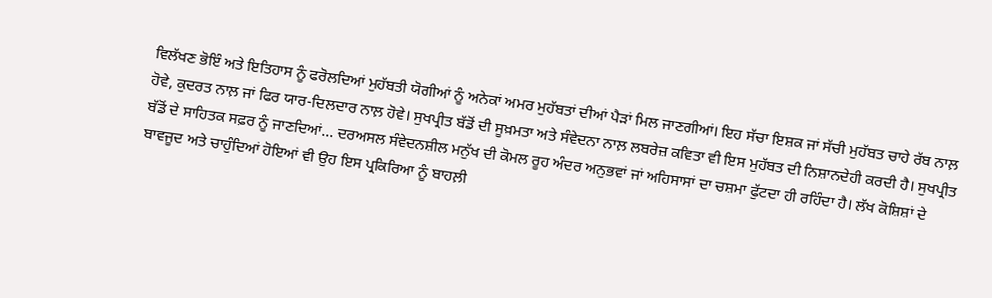ਵਿਲੱਖਣ ਭੋਇੰ ਅਤੇ ਇਤਿਹਾਸ ਨੂੰ ਫਰੋਲਦਿਆਂ ਮੁਹੱਬਤੀ ਯੋਗੀਆਂ ਨੂੰ ਅਨੇਕਾਂ ਅਮਰ ਮੁਹੱਬਤਾਂ ਦੀਆਂ ਪੈੜਾਂ ਮਿਲ ਜਾਣਗੀਆਂ। ਇਹ ਸੱਚਾ ਇਸ਼ਕ ਜਾਂ ਸੱਚੀ ਮੁਹੱਬਤ ਚਾਹੇ ਰੱਬ ਨਾਲ਼ ਹੋਵੇ, ਕੁਦਰਤ ਨਾਲ਼ ਜਾਂ ਫਿਰ ਯਾਰ-ਦਿਲਦਾਰ ਨਾਲ਼ ਹੋਵੇ। ਸੁਖਪ੍ਰੀਤ ਬੱਡੋਂ ਦੀ ਸੂਖ਼ਮਤਾ ਅਤੇ ਸੰਵੇਦਨਾ ਨਾਲ਼ ਲਬਰੇਜ਼ ਕਵਿਤਾ ਵੀ ਇਸ ਮੁਹੱਬਤ ਦੀ ਨਿਸ਼ਾਨਦੇਹੀ ਕਰਦੀ ਹੈ। ਸੁਖਪ੍ਰੀਤ ਬੱਡੋਂ ਦੇ ਸਾਹਿਤਕ ਸਫ਼ਰ ਨੂੰ ਜਾਣਦਿਆਂ… ਦਰਅਸਲ ਸੰਵੇਦਨਸ਼ੀਲ ਮਨੁੱਖ ਦੀ ਕੋਮਲ ਰੂਹ ਅੰਦਰ ਅਨੁਭਵਾਂ ਜਾਂ ਅਹਿਸਾਸਾਂ ਦਾ ਚਸ਼ਮਾ ਫੁੱਟਦਾ ਹੀ ਰਹਿੰਦਾ ਹੈ। ਲੱਖ ਕੋਸ਼ਿਸ਼ਾਂ ਦੇ ਬਾਵਜੂਦ ਅਤੇ ਚਾਹੁੰਦਿਆਂ ਹੋਇਆਂ ਵੀ ਉਹ ਇਸ ਪ੍ਰਕਿਰਿਆ ਨੂੰ ਬਾਹਲ਼ੀ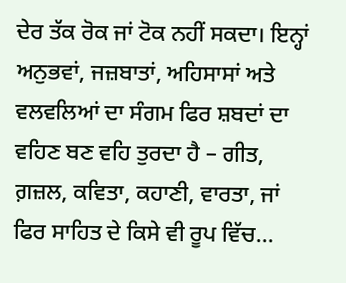ਦੇਰ ਤੱਕ ਰੋਕ ਜਾਂ ਟੋਕ ਨਹੀਂ ਸਕਦਾ। ਇਨ੍ਹਾਂ ਅਨੁਭਵਾਂ, ਜਜ਼ਬਾਤਾਂ, ਅਹਿਸਾਸਾਂ ਅਤੇ ਵਲਵਲਿਆਂ ਦਾ ਸੰਗਮ ਫਿਰ ਸ਼ਬਦਾਂ ਦਾ ਵਹਿਣ ਬਣ ਵਹਿ ਤੁਰਦਾ ਹੈ – ਗੀਤ, ਗ਼ਜ਼ਲ, ਕਵਿਤਾ, ਕਹਾਣੀ, ਵਾਰਤਾ, ਜਾਂ ਫਿਰ ਸਾਹਿਤ ਦੇ ਕਿਸੇ ਵੀ ਰੂਪ ਵਿੱਚ…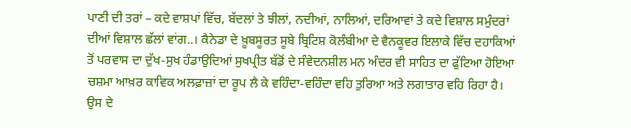ਪਾਣੀ ਦੀ ਤਰਾਂ – ਕਦੇ ਵਾਸ਼ਪਾਂ ਵਿੱਚ, ਬੱਦਲਾਂ ਤੇ ਝੀਲਾਂ, ਨਦੀਆਂ, ਨਾਲਿਆਂ, ਦਰਿਆਵਾਂ ਤੇ ਕਦੇ ਵਿਸ਼ਾਲ ਸਮੁੰਦਰਾਂ ਦੀਆਂ ਵਿਸ਼ਾਲ ਛੱਲਾਂ ਵਾਂਗ..। ਕੈਨੇਡਾ ਦੇ ਖ਼ੂਬਸੂਰਤ ਸੂਬੇ ਬ੍ਰਿਟਿਸ਼ ਕੋਲੰਬੀਆ ਦੇ ਵੈਨਕੂਵਰ ਇਲਾਕੇ ਵਿੱਚ ਦਹਾਕਿਆਂ ਤੋਂ ਪਰਵਾਸ ਦਾ ਦੁੱਖ-ਸੁਖ ਹੰਡਾਉਦਿਆਂ ਸੁਖਪ੍ਰੀਤ ਬੱਡੋਂ ਦੇ ਸੰਵੇਦਨਸ਼ੀਲ ਮਨ ਅੰਦਰ ਵੀ ਸਾਹਿਤ ਦਾ ਫੁੱਟਿਆ ਹੋਇਆ ਚਸ਼ਮਾ ਆਖ਼ਰ ਕਾਵਿਕ ਅਲਫ਼ਾਜ਼ਾਂ ਦਾ ਰੂਪ ਲੈ ਕੇ ਵਹਿੰਦਾ-ਵਹਿੰਦਾ ਵਹਿ ਤੁਰਿਆ ਅਤੇ ਲਗਾਤਾਰ ਵਹਿ ਰਿਹਾ ਹੈ। ਉਸ ਦੇ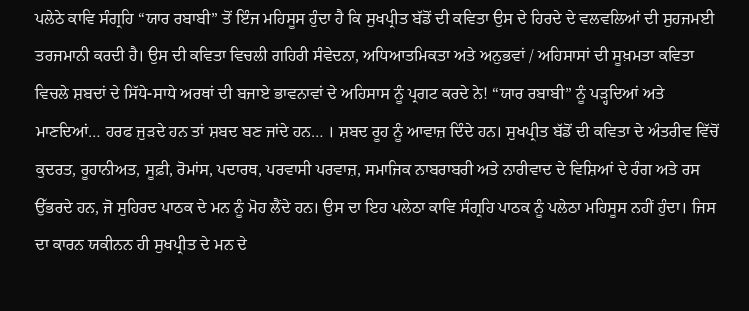ਪਲੇਠੇ ਕਾਵਿ ਸੰਗ੍ਰਹਿ “ਯਾਰ ਰਬਾਬੀ” ਤੋਂ ਇੰਜ ਮਹਿਸੂਸ ਹੁੰਦਾ ਹੈ ਕਿ ਸੁਖਪ੍ਰੀਤ ਬੱਡੋਂ ਦੀ ਕਵਿਤਾ ਉਸ ਦੇ ਹਿਰਦੇ ਦੇ ਵਲਵਲਿਆਂ ਦੀ ਸੁਹਜਮਈ ਤਰਜਮਾਨੀ ਕਰਦੀ ਹੈ। ਉਸ ਦੀ ਕਵਿਤਾ ਵਿਚਲੀ ਗਹਿਰੀ ਸੰਵੇਦਨਾ, ਅਧਿਆਤਮਿਕਤਾ ਅਤੇ ਅਨੁਭਵਾਂ / ਅਹਿਸਾਸਾਂ ਦੀ ਸੂਖ਼ਮਤਾ ਕਵਿਤਾ ਵਿਚਲੇ ਸ਼ਬਦਾਂ ਦੇ ਸਿੱਧੇ-ਸਾਧੇ ਅਰਥਾਂ ਦੀ ਬਜਾਏ ਭਾਵਨਾਵਾਂ ਦੇ ਅਹਿਸਾਸ ਨੂੰ ਪ੍ਰਗਟ ਕਰਦੇ ਨੇ! “ਯਾਰ ਰਬਾਬੀ” ਨੂੰ ਪੜ੍ਹਦਿਆਂ ਅਤੇ ਮਾਣਦਿਆਂ… ਹਰਫ ਜੁੜਦੇ ਹਨ ਤਾਂ ਸ਼ਬਦ ਬਣ ਜਾਂਦੇ ਹਨ… । ਸ਼ਬਦ ਰੂਹ ਨੂੰ ਆਵਾਜ਼ ਦਿੰਦੇ ਹਨ। ਸੁਖਪ੍ਰੀਤ ਬੱਡੋਂ ਦੀ ਕਵਿਤਾ ਦੇ ਅੰਤਰੀਵ ਵਿੱਚੋਂ ਕੁਦਰਤ, ਰੂਹਾਨੀਅਤ, ਸੂਫ਼ੀ, ਰੋਮਾਂਸ, ਪਦਾਰਥ, ਪਰਵਾਸੀ ਪਰਵਾਜ਼, ਸਮਾਜਿਕ ਨਾਬਰਾਬਰੀ ਅਤੇ ਨਾਰੀਵਾਦ ਦੇ ਵਿਸ਼ਿਆਂ ਦੇ ਰੰਗ ਅਤੇ ਰਸ ਉੱਭਰਦੇ ਹਨ, ਜੋ ਸੁਹਿਰਦ ਪਾਠਕ ਦੇ ਮਨ ਨੂੰ ਮੋਹ ਲੈਂਦੇ ਹਨ। ਉਸ ਦਾ ਇਹ ਪਲੇਠਾ ਕਾਵਿ ਸੰਗ੍ਰਹਿ ਪਾਠਕ ਨੂੰ ਪਲੇਠਾ ਮਹਿਸੂਸ ਨਹੀਂ ਹੁੰਦਾ। ਜਿਸ ਦਾ ਕਾਰਨ ਯਕੀਨਨ ਹੀ ਸੁਖਪ੍ਰੀਤ ਦੇ ਮਨ ਦੇ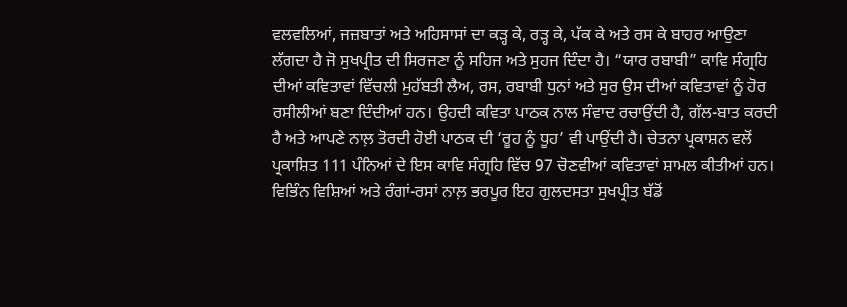ਵਲਵਲਿਆਂ, ਜਜ਼ਬਾਤਾਂ ਅਤੇ ਅਹਿਸਾਸਾਂ ਦਾ ਕੜ੍ਹ ਕੇ, ਰੜ੍ਹ ਕੇ, ਪੱਕ ਕੇ ਅਤੇ ਰਸ ਕੇ ਬਾਹਰ ਆਉਣਾ ਲੱਗਦਾ ਹੈ ਜੋ ਸੁਖਪ੍ਰੀਤ ਦੀ ਸਿਰਜਣਾ ਨੂੰ ਸਹਿਜ ਅਤੇ ਸੁਹਜ ਦਿੰਦਾ ਹੈ। “ਯਾਰ ਰਬਾਬੀ” ਕਾਵਿ ਸੰਗ੍ਰਹਿ ਦੀਆਂ ਕਵਿਤਾਵਾਂ ਵਿੱਚਲੀ ਮੁਹੱਬਤੀ ਲੈਅ, ਰਸ, ਰਬਾਬੀ ਧੁਨਾਂ ਅਤੇ ਸੁਰ ਉਸ ਦੀਆਂ ਕਵਿਤਾਵਾਂ ਨੂੰ ਹੋਰ ਰਸੀਲੀਆਂ ਬਣਾ ਦਿੰਦੀਆਂ ਹਨ। ਉਹਦੀ ਕਵਿਤਾ ਪਾਠਕ ਨਾਲ ਸੰਵਾਦ ਰਚਾਉਂਦੀ ਹੈ, ਗੱਲ-ਬਾਤ ਕਰਦੀ ਹੈ ਅਤੇ ਆਪਣੇ ਨਾਲ਼ ਤੋਰਦੀ ਹੋਈ ਪਾਠਕ ਦੀ ‘ਰੂਹ ਨੂੰ ਧੂਹ’ ਵੀ ਪਾਉਂਦੀ ਹੈ। ਚੇਤਨਾ ਪ੍ਰਕਾਸ਼ਨ ਵਲੋਂ ਪ੍ਰਕਾਸ਼ਿਤ 111 ਪੰਨਿਆਂ ਦੇ ਇਸ ਕਾਵਿ ਸੰਗ੍ਰਹਿ ਵਿੱਚ 97 ਚੋਣਵੀਆਂ ਕਵਿਤਾਵਾਂ ਸ਼ਾਮਲ ਕੀਤੀਆਂ ਹਨ। ਵਿਭਿੰਨ ਵਿਸ਼ਿਆਂ ਅਤੇ ਰੰਗਾਂ-ਰਸਾਂ ਨਾਲ਼ ਭਰਪੂਰ ਇਹ ਗੁਲਦਸਤਾ ਸੁਖਪ੍ਰੀਤ ਬੱਡੋਂ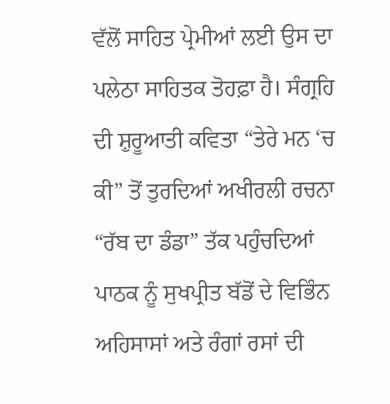ਵੱਲੋਂ ਸਾਹਿਤ ਪ੍ਰੇਮੀਆਂ ਲਈ ਉਸ ਦਾ ਪਲੇਠਾ ਸਾਹਿਤਕ ਤੋਹਫ਼ਾ ਹੈ। ਸੰਗ੍ਰਹਿ ਦੀ ਸ਼ੁਰੂਆਤੀ ਕਵਿਤਾ “ਤੇਰੇ ਮਨ ‘ਚ ਕੀ” ਤੋਂ ਤੁਰਦਿਆਂ ਅਖੀਰਲੀ ਰਚਨਾ “ਰੱਬ ਦਾ ਡੰਡਾ” ਤੱਕ ਪਹੁੰਚਦਿਆਂ ਪਾਠਕ ਨੂੰ ਸੁਖਪ੍ਰੀਤ ਬੱਡੋਂ ਦੇ ਵਿਭਿੰਨ ਅਹਿਸਾਸਾਂ ਅਤੇ ਰੰਗਾਂ ਰਸਾਂ ਦੀ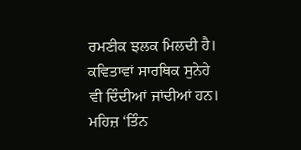ਰਮਣੀਕ ਝਲਕ ਮਿਲਦੀ ਹੈ। ਕਵਿਤਾਵਾਂ ਸਾਰਥਿਕ ਸੁਨੇਹੇ ਵੀ ਦਿੰਦੀਆਂ ਜਾਂਦੀਆਂ ਹਨ। ਮਹਿਜ਼ ‘ਤਿੰਨ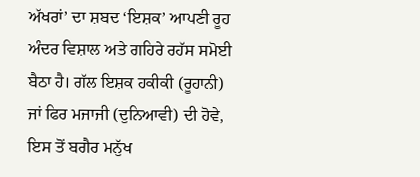ਅੱਖਰਾਂ’ ਦਾ ਸ਼ਬਦ ‘ਇਸ਼ਕ’ ਆਪਣੀ ਰੂਹ ਅੰਦਰ ਵਿਸ਼ਾਲ ਅਤੇ ਗਹਿਰੇ ਰਹੱਸ ਸਮੋਈ ਬੈਠਾ ਹੈ। ਗੱਲ ਇਸ਼ਕ ਹਕੀਕੀ (ਰੂਹਾਨੀ) ਜਾਂ ਫਿਰ ਮਜਾਜੀ (ਦੁਨਿਆਵੀ) ਦੀ ਹੋਵੇ, ਇਸ ਤੋਂ ਬਗੈਰ ਮਨੁੱਖ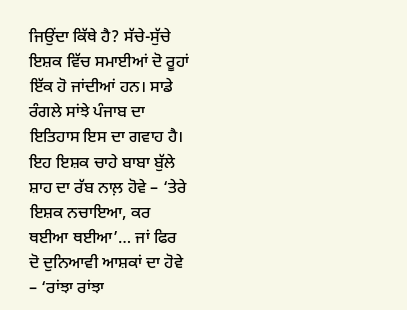ਜਿਉਂਦਾ ਕਿੱਥੇ ਹੈ? ਸੱਚੇ-ਸੁੱਚੇ ਇਸ਼ਕ ਵਿੱਚ ਸਮਾਈਆਂ ਦੋ ਰੂਹਾਂ ਇੱਕ ਹੋ ਜਾਂਦੀਆਂ ਹਨ। ਸਾਡੇ ਰੰਗਲੇ ਸਾਂਝੇ ਪੰਜਾਬ ਦਾ ਇਤਿਹਾਸ ਇਸ ਦਾ ਗਵਾਹ ਹੈ। ਇਹ ਇਸ਼ਕ ਚਾਹੇ ਬਾਬਾ ਬੁੱਲੇ ਸ਼ਾਹ ਦਾ ਰੱਬ ਨਾਲ਼ ਹੋਵੇ – ‘ਤੇਰੇ ਇਸ਼ਕ ਨਚਾਇਆ, ਕਰ ਥਈਆ ਥਈਆ’… ਜਾਂ ਫਿਰ ਦੋ ਦੁਨਿਆਵੀ ਆਸ਼ਕਾਂ ਦਾ ਹੋਵੇ – ‘ਰਾਂਝਾ ਰਾਂਝਾ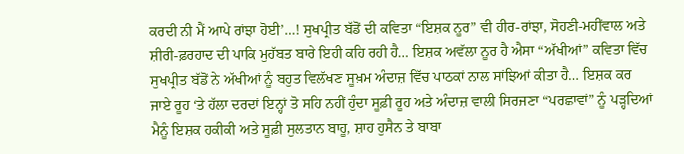ਕਰਦੀ ਨੀ ਮੈਂ ਆਪੇ ਰਾਂਝਾ ਹੋਈ’…! ਸੁਖਪ੍ਰੀਤ ਬੱਡੋਂ ਦੀ ਕਵਿਤਾ “ਇਸ਼ਕ ਨੂਰ” ਵੀ ਹੀਰ-ਰਾਂਝਾ, ਸੋਹਣੀ-ਮਹੀਂਵਾਲ ਅਤੇ ਸ਼ੀਰੀ-ਫ਼ਰਹਾਦ ਦੀ ਪਾਕਿ ਮੁਹੱਬਤ ਬਾਰੇ ਇਹੀ ਕਹਿ ਰਹੀ ਹੈ… ਇਸ਼ਕ ਅਵੱਲਾ ਨੂਰ ਹੈ ਐਸਾ “ਅੱਖੀਆਂ” ਕਵਿਤਾ ਵਿੱਚ ਸੁਖਪ੍ਰੀਤ ਬੱਡੋਂ ਨੇ ਅੱਖੀਆਂ ਨੂੰ ਬਹੁਤ ਵਿਲੱਖਣ ਸੂਖ਼ਮ ਅੰਦਾਜ਼ ਵਿੱਚ ਪਾਠਕਾਂ ਨਾਲ ਸਾਂਝਿਆਂ ਕੀਤਾ ਹੈ… ਇਸ਼ਕ ਕਰ ਜਾਏ ਰੂਹ ‘ਤੇ ਹੱਲਾ ਦਰਦਾਂ ਇਨ੍ਹਾਂ ਤੋ ਸਹਿ ਨਹੀਂ ਹੁੰਦਾ ਸੂਫ਼ੀ ਰੂਹ ਅਤੇ ਅੰਦਾਜ਼ ਵਾਲੀ ਸਿਰਜਣਾ “ਪਰਛਾਵਾਂ” ਨੂੰ ਪੜ੍ਹਦਿਆਂ ਮੈਨੂੰ ਇਸ਼ਕ ਹਕੀਕੀ ਅਤੇ ਸੂਫ਼ੀ ਸੁਲਤਾਨ ਬਾਹੂ, ਸ਼ਾਹ ਹੁਸੈਨ ਤੇ ਬਾਬਾ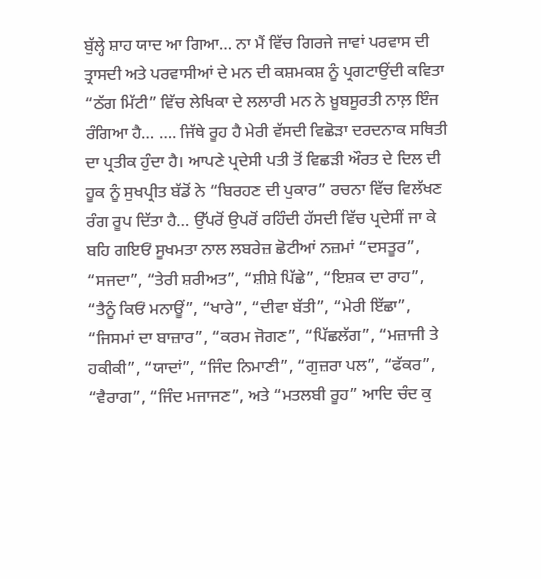ਬੁੱਲ੍ਹੇ ਸ਼ਾਹ ਯਾਦ ਆ ਗਿਆ… ਨਾ ਮੈਂ ਵਿੱਚ ਗਿਰਜੇ ਜਾਵਾਂ ਪਰਵਾਸ ਦੀ ਤ੍ਰਾਸਦੀ ਅਤੇ ਪਰਵਾਸੀਆਂ ਦੇ ਮਨ ਦੀ ਕਸ਼ਮਕਸ਼ ਨੂੰ ਪ੍ਰਗਟਾਉਂਦੀ ਕਵਿਤਾ “ਠੱਗ ਮਿੱਟੀ” ਵਿੱਚ ਲੇਖਿਕਾ ਦੇ ਲਲਾਰੀ ਮਨ ਨੇ ਖ਼ੂਬਸੂਰਤੀ ਨਾਲ਼ ਇੰਜ ਰੰਗਿਆ ਹੈ… …. ਜਿੱਥੇ ਰੂਹ ਹੈ ਮੇਰੀ ਵੱਸਦੀ ਵਿਛੋੜਾ ਦਰਦਨਾਕ ਸਥਿਤੀ ਦਾ ਪ੍ਰਤੀਕ ਹੁੰਦਾ ਹੈ। ਆਪਣੇ ਪ੍ਰਦੇਸੀ ਪਤੀ ਤੋਂ ਵਿਛੜੀ ਔਰਤ ਦੇ ਦਿਲ ਦੀ ਹੂਕ ਨੂੰ ਸੁਖਪ੍ਰੀਤ ਬੱਡੋਂ ਨੇ “ਬਿਰਹਣ ਦੀ ਪੁਕਾਰ” ਰਚਨਾ ਵਿੱਚ ਵਿਲੱਖਣ ਰੰਗ ਰੂਪ ਦਿੱਤਾ ਹੈ… ਉੱਪਰੋਂ ਉਪਰੋਂ ਰਹਿੰਦੀ ਹੱਸਦੀ ਵਿੱਚ ਪ੍ਰਦੇਸੀਂ ਜਾ ਕੇ ਬਹਿ ਗਇਓਂ ਸੂਖਮਤਾ ਨਾਲ ਲਬਰੇਜ਼ ਛੋਟੀਆਂ ਨਜ਼ਮਾਂ “ਦਸਤੂਰ”, “ਸਜਦਾ”, “ਤੇਰੀ ਸ਼ਰੀਅਤ”, “ਸ਼ੀਸ਼ੇ ਪਿੱਛੇ”, “ਇਸ਼ਕ ਦਾ ਰਾਹ”, “ਤੈਨੂੰ ਕਿਓਂ ਮਨਾਊਂ”, “ਖਾਰੇ”, “ਦੀਵਾ ਬੱਤੀ”, “ਮੇਰੀ ਇੱਛਾ”, “ਜਿਸਮਾਂ ਦਾ ਬਾਜ਼ਾਰ”, “ਕਰਮ ਜੋਗਣ”, “ਪਿੱਛਲੱਗ”, “ਮਜ਼ਾਜੀ ਤੇ ਹਕੀਕੀ”, “ਯਾਦਾਂ”, “ਜਿੰਦ ਨਿਮਾਣੀ”, “ਗੁਜ਼ਰਾ ਪਲ”, “ਫੱਕਰ”, “ਵੈਰਾਗ”, “ਜਿੰਦ ਮਜਾਜਣ”, ਅਤੇ “ਮਤਲਬੀ ਰੂਹ” ਆਦਿ ਚੰਦ ਕੁ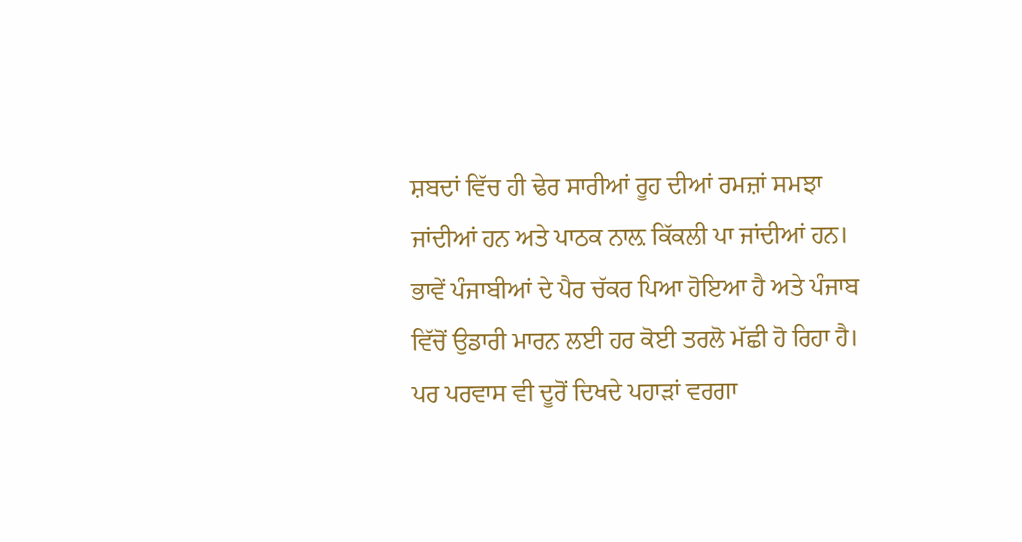ਸ਼ਬਦਾਂ ਵਿੱਚ ਹੀ ਢੇਰ ਸਾਰੀਆਂ ਰੂਹ ਦੀਆਂ ਰਮਜ਼ਾਂ ਸਮਝਾ ਜਾਂਦੀਆਂ ਹਨ ਅਤੇ ਪਾਠਕ ਨਾਲ਼ ਕਿੱਕਲੀ ਪਾ ਜਾਂਦੀਆਂ ਹਨ। ਭਾਵੇਂ ਪੰਜਾਬੀਆਂ ਦੇ ਪੈਰ ਚੱਕਰ ਪਿਆ ਹੋਇਆ ਹੈ ਅਤੇ ਪੰਜਾਬ ਵਿੱਚੋਂ ਉਡਾਰੀ ਮਾਰਨ ਲਈ ਹਰ ਕੋਈ ਤਰਲੋ ਮੱਛੀ ਹੋ ਰਿਹਾ ਹੈ। ਪਰ ਪਰਵਾਸ ਵੀ ਦੂਰੋਂ ਦਿਖਦੇ ਪਹਾੜਾਂ ਵਰਗਾ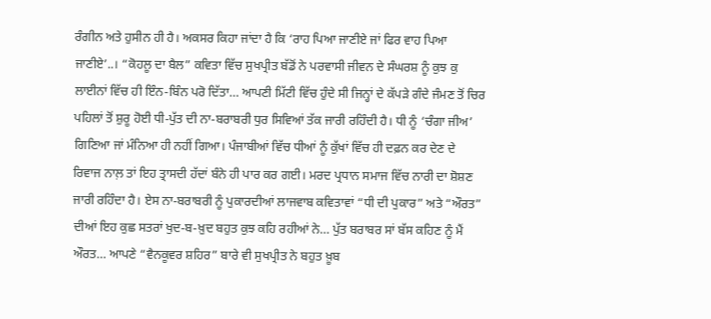ਰੰਗੀਨ ਅਤੇ ਹੁਸੀਨ ਹੀ ਹੈ। ਅਕਸਰ ਕਿਹਾ ਜਾਂਦਾ ਹੈ ਕਿ ‘ਰਾਹ ਪਿਆ ਜਾਣੀਏ ਜਾਂ ਫਿਰ ਵਾਹ ਪਿਆ ਜਾਣੀਏ’..। “ਕੋਹਲੂ ਦਾ ਬੈਲ” ਕਵਿਤਾ ਵਿੱਚ ਸੁਖਪ੍ਰੀਤ ਬੱਡੋਂ ਨੇ ਪਰਵਾਸੀ ਜੀਵਨ ਦੇ ਸੰਘਰਸ਼ ਨੂੰ ਕੁਝ ਕੁ ਲਾਈਨਾਂ ਵਿੱਚ ਹੀ ਇੰਨ-ਬਿੰਨ ਪਰੋ ਦਿੱਤਾ… ਆਪਣੀ ਮਿੱਟੀ ਵਿੱਚ ਹੁੰਦੇ ਸੀ ਜਿਨ੍ਹਾਂ ਦੇ ਕੱਪੜੇ ਗੰਦੇ ਜੰਮਣ ਤੋਂ ਚਿਰ ਪਹਿਲਾਂ ਤੋਂ ਸ਼ੁਰੂ ਹੋਈ ਧੀ-ਪੁੱਤ ਦੀ ਨਾ-ਬਰਾਬਰੀ ਧੁਰ ਸਿਵਿਆਂ ਤੱਕ ਜਾਰੀ ਰਹਿੰਦੀ ਹੈ। ਧੀ ਨੂੰ ‘ਚੰਗਾ ਜੀਅ’ ਗਿਣਿਆ ਜਾਂ ਮੰਨਿਆ ਹੀ ਨਹੀਂ ਗਿਆ। ਪੰਜਾਬੀਆਂ ਵਿੱਚ ਧੀਆਂ ਨੂੰ ਕੁੱਖਾਂ ਵਿੱਚ ਹੀ ਦਫ਼ਨ ਕਰ ਦੇਣ ਦੇ ਰਿਵਾਜ ਨਾਲ਼ ਤਾਂ ਇਹ ਤ੍ਰਾਸਦੀ ਹੱਦਾਂ ਬੰਨੇ ਹੀ ਪਾਰ ਕਰ ਗਈ। ਮਰਦ ਪ੍ਰਧਾਨ ਸਮਾਜ ਵਿੱਚ ਨਾਰੀ ਦਾ ਸ਼ੋਸ਼ਣ ਜਾਰੀ ਰਹਿੰਦਾ ਹੈ। ਏਸ ਨਾ-ਬਰਾਬਰੀ ਨੂੰ ਪੁਕਾਰਦੀਆਂ ਲਾਜਵਾਬ ਕਵਿਤਾਵਾਂ “ਧੀ ਦੀ ਪੁਕਾਰ” ਅਤੇ “ਔਰਤ” ਦੀਆਂ ਇਹ ਕੁਛ ਸਤਰਾਂ ਖੁਦ-ਬ-ਖ਼ੁਦ ਬਹੁਤ ਕੁਝ ਕਹਿ ਰਹੀਆਂ ਨੇ… ਪੁੱਤ ਬਰਾਬਰ ਸਾਂ ਬੱਸ ਕਹਿਣ ਨੂੰ ਮੈਂ ਔਰਤ… ਆਪਣੇ “ਵੈਨਕੂਵਰ ਸ਼ਹਿਰ” ਬਾਰੇ ਵੀ ਸੁਖਪ੍ਰੀਤ ਨੇ ਬਹੁਤ ਖ਼ੂਬ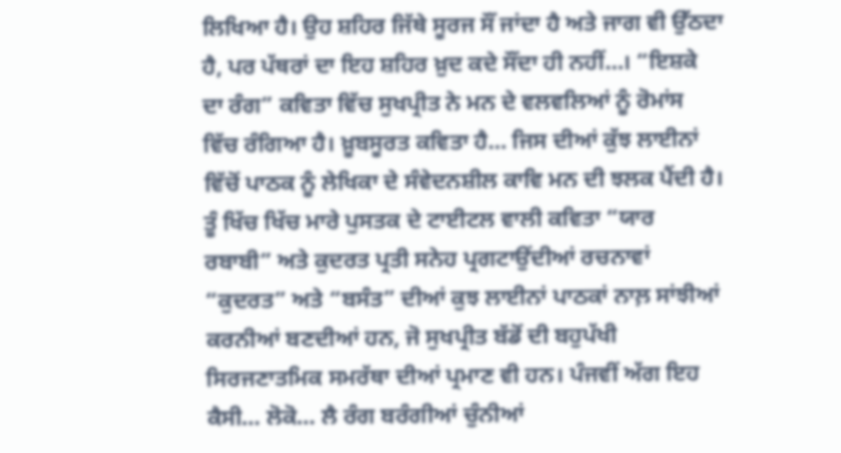ਲਿਖਿਆ ਹੈ। ਉਹ ਸ਼ਹਿਰ ਜਿੱਥੇ ਸੂਰਜ ਸੌਂ ਜਾਂਦਾ ਹੈ ਅਤੇ ਜਾਗ ਵੀ ਉੱਠਦਾ ਹੈ, ਪਰ ਪੱਥਰਾਂ ਦਾ ਇਹ ਸ਼ਹਿਰ ਖ਼ੁਦ ਕਦੇ ਸੌਂਦਾ ਹੀ ਨਹੀਂ…। “ਇਸ਼ਕੇ ਦਾ ਰੰਗ” ਕਵਿਤਾ ਵਿੱਚ ਸੁਖਪ੍ਰੀਤ ਨੇ ਮਨ ਦੇ ਵਲਵਲਿਆਂ ਨੂੰ ਰੋਮਾਂਸ ਵਿੱਚ ਰੰਗਿਆ ਹੈ। ਖ਼ੂਬਸੂਰਤ ਕਵਿਤਾ ਹੈ… ਜਿਸ ਦੀਆਂ ਕੁੱਝ ਲਾਈਨਾਂ ਵਿੱਚੋਂ ਪਾਠਕ ਨੂੰ ਲੇਖਿਕਾ ਦੇ ਸੰਵੇਦਨਸ਼ੀਲ ਕਾਵਿ ਮਨ ਦੀ ਝਲਕ ਪੈਂਦੀ ਹੈ। ਤੂੰ ਖਿੱਚ ਖਿੱਚ ਮਾਰੇ ਪੁਸਤਕ ਦੇ ਟਾਈਟਲ ਵਾਲੀ ਕਵਿਤਾ “ਯਾਰ ਰਬਾਬੀ” ਅਤੇ ਕੁਦਰਤ ਪ੍ਰਤੀ ਸਨੇਹ ਪ੍ਰਗਟਾਉਂਦੀਆਂ ਰਚਨਾਵਾਂ “ਕੁਦਰਤ” ਅਤੇ “ਬਸੰਤ” ਦੀਆਂ ਕੁਝ ਲਾਈਨਾਂ ਪਾਠਕਾਂ ਨਾਲ਼ ਸਾਂਝੀਆਂ ਕਰਨੀਆਂ ਬਣਦੀਆਂ ਹਨ, ਜੋ ਸੁਖਪ੍ਰੀਤ ਬੱਡੋਂ ਦੀ ਬਹੁਪੱਖੀ ਸਿਰਜਣਾਤਮਿਕ ਸਮਰੱਥਾ ਦੀਆਂ ਪ੍ਰਮਾਣ ਵੀ ਹਨ। ਪੰਜਵੀਂ ਅੱਗ ਇਹ ਕੈਸੀ… ਲੋਕੋ… ਲੈ ਰੰਗ ਬਰੰਗੀਆਂ ਚੁੰਨੀਆਂ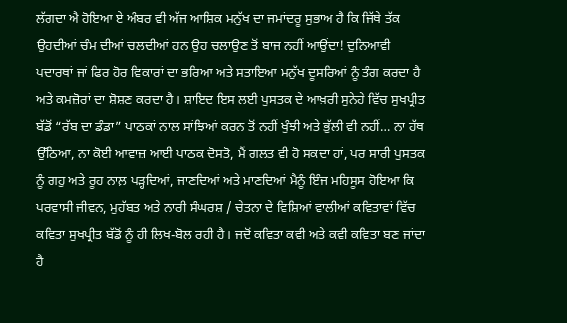ਲੱਗਦਾ ਐ ਹੋਇਆ ਏ ਅੰਬਰ ਵੀ ਅੱਜ ਆਸ਼ਿਕ ਮਨੁੱਖ ਦਾ ਜਮਾਂਦਰੂ ਸੁਭਾਅ ਹੈ ਕਿ ਜਿੱਥੇ ਤੱਕ ਉਹਦੀਆਂ ਚੰਮ ਦੀਆਂ ਚਲਦੀਆਂ ਹਨ ਉਹ ਚਲਾਉਣ ਤੋਂ ਬਾਜ ਨਹੀਂ ਆਉਂਦਾ! ਦੁਨਿਆਵੀ ਪਦਾਰਥਾਂ ਜਾਂ ਫਿਰ ਹੋਰ ਵਿਕਾਰਾਂ ਦਾ ਭਰਿਆ ਅਤੇ ਸਤਾਇਆ ਮਨੁੱਖ ਦੂਸਰਿਆਂ ਨੂੰ ਤੰਗ ਕਰਦਾ ਹੈ ਅਤੇ ਕਮਜ਼ੋਰਾਂ ਦਾ ਸ਼ੋਸ਼ਣ ਕਰਦਾ ਹੈ। ਸ਼ਾਇਦ ਇਸ ਲਈ ਪੁਸਤਕ ਦੇ ਆਖ਼ਰੀ ਸੁਨੇਹੇ ਵਿੱਚ ਸੁਖਪ੍ਰੀਤ ਬੱਡੋਂ “ਰੱਬ ਦਾ ਡੰਡਾ” ਪਾਠਕਾਂ ਨਾਲ ਸਾਂਝਿਆਂ ਕਰਨ ਤੋਂ ਨਹੀਂ ਖੁੰਝੀ ਅਤੇ ਭੁੱਲੀ ਵੀ ਨਹੀਂ… ਨਾ ਹੱਥ ਉੱਠਿਆ, ਨਾ ਕੋਈ ਆਵਾਜ਼ ਆਈ ਪਾਠਕ ਦੋਸਤੋ, ਮੈਂ ਗਲਤ ਵੀ ਹੋ ਸਕਦਾ ਹਾਂ, ਪਰ ਸਾਰੀ ਪੁਸਤਕ ਨੂੰ ਗਹੁ ਅਤੇ ਰੂਹ ਨਾਲ਼ ਪੜ੍ਹਦਿਆਂ, ਜਾਣਦਿਆਂ ਅਤੇ ਮਾਣਦਿਆਂ ਮੈਨੂੰ ਇੰਜ ਮਹਿਸੂਸ ਹੋਇਆ ਕਿ ਪਰਵਾਸੀ ਜੀਵਨ, ਮੁਹੱਬਤ ਅਤੇ ਨਾਰੀ ਸੰਘਰਸ਼ / ਚੇਤਨਾ ਦੇ ਵਿਸ਼ਿਆਂ ਵਾਲੀਆਂ ਕਵਿਤਾਵਾਂ ਵਿੱਚ ਕਵਿਤਾ ਸੁਖਪ੍ਰੀਤ ਬੱਡੋਂ ਨੂੰ ਹੀ ਲਿਖ-ਬੋਲ ਰਹੀ ਹੈ। ਜਦੋਂ ਕਵਿਤਾ ਕਵੀ ਅਤੇ ਕਵੀ ਕਵਿਤਾ ਬਣ ਜਾਂਦਾ ਹੈ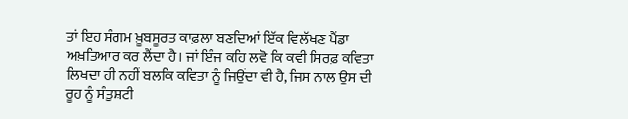ਤਾਂ ਇਹ ਸੰਗਮ ਖ਼ੂਬਸੂਰਤ ਕਾਫ਼ਲਾ ਬਣਦਿਆਂ ਇੱਕ ਵਿਲੱਖਣ ਪੈਂਡਾ ਅਖ਼ਤਿਆਰ ਕਰ ਲੈਂਦਾ ਹੈ। ਜਾਂ ਇੰਜ ਕਹਿ ਲਵੋ ਕਿ ਕਵੀ ਸਿਰਫ਼ ਕਵਿਤਾ ਲਿਖਦਾ ਹੀ ਨਹੀਂ ਬਲਕਿ ਕਵਿਤਾ ਨੂੰ ਜਿਉਂਦਾ ਵੀ ਹੈ, ਜਿਸ ਨਾਲ ਉਸ ਦੀ ਰੂਹ ਨੂੰ ਸੰਤੁਸ਼ਟੀ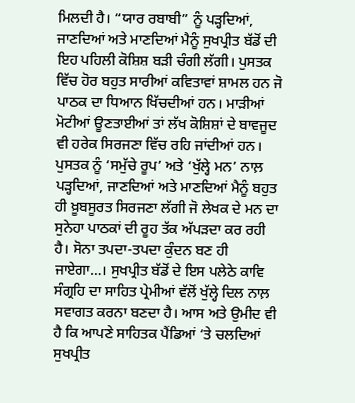ਮਿਲਦੀ ਹੈ। “ਯਾਰ ਰਬਾਬੀ” ਨੂੰ ਪੜ੍ਹਦਿਆਂ, ਜਾਣਦਿਆਂ ਅਤੇ ਮਾਣਦਿਆਂ ਮੈਨੂੰ ਸੁਖਪ੍ਰੀਤ ਬੱਡੋਂ ਦੀ ਇਹ ਪਹਿਲੀ ਕੋਸ਼ਿਸ਼ ਬੜੀ ਚੰਗੀ ਲੱਗੀ। ਪੁਸਤਕ ਵਿੱਚ ਹੋਰ ਬਹੁਤ ਸਾਰੀਆਂ ਕਵਿਤਾਵਾਂ ਸ਼ਾਮਲ ਹਨ ਜੋ ਪਾਠਕ ਦਾ ਧਿਆਨ ਖਿੱਚਦੀਆਂ ਹਨ। ਮਾੜੀਆਂ ਮੋਟੀਆਂ ਊਣਤਾਈਆਂ ਤਾਂ ਲੱਖ ਕੋਸ਼ਿਸ਼ਾਂ ਦੇ ਬਾਵਜੂਦ ਵੀ ਹਰੇਕ ਸਿਰਜਣਾ ਵਿੱਚ ਰਹਿ ਜਾਂਦੀਆਂ ਹਨ। ਪੁਸਤਕ ਨੂੰ ‘ਸਮੁੱਚੇ ਰੂਪ’ ਅਤੇ ‘ਖੁੱਲ੍ਹੇ ਮਨ’ ਨਾਲ਼ ਪੜ੍ਹਦਿਆਂ, ਜਾਣਦਿਆਂ ਅਤੇ ਮਾਣਦਿਆਂ ਮੈਨੂੰ ਬਹੁਤ ਹੀ ਖ਼ੂਬਸੂਰਤ ਸਿਰਜਣਾ ਲੱਗੀ ਜੋ ਲੇਖਕ ਦੇ ਮਨ ਦਾ ਸੁਨੇਹਾ ਪਾਠਕਾਂ ਦੀ ਰੂਹ ਤੱਕ ਅੱਪੜਦਾ ਕਰ ਰਹੀ ਹੈ। ਸੋਨਾ ਤਪਦਾ-ਤਪਦਾ ਕੁੰਦਨ ਬਣ ਹੀ ਜਾਏਗਾ…। ਸੁਖਪ੍ਰੀਤ ਬੱਡੋਂ ਦੇ ਇਸ ਪਲੇਠੇ ਕਾਵਿ ਸੰਗ੍ਰਹਿ ਦਾ ਸਾਹਿਤ ਪ੍ਰੇਮੀਆਂ ਵੱਲੋਂ ਖੁੱਲ੍ਹੇ ਦਿਲ ਨਾਲ਼ ਸਵਾਗਤ ਕਰਨਾ ਬਣਦਾ ਹੈ। ਆਸ ਅਤੇ ਉਮੀਦ ਵੀ ਹੈ ਕਿ ਆਪਣੇ ਸਾਹਿਤਕ ਪੈਂਡਿਆਂ ‘ਤੇ ਚਲਦਿਆਂ ਸੁਖਪ੍ਰੀਤ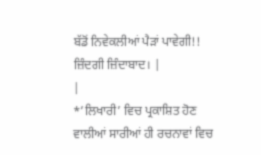ਬੱਡੋਂ ਨਿਵੇਕਲੀਆਂ ਪੈੜਾਂ ਪਾਵੇਗੀ!! ਜ਼ਿੰਦਗੀ ਜ਼ਿੰਦਾਬਾਦ। |
|
*’ਲਿਖਾਰੀ’ ਵਿਚ ਪ੍ਰਕਾਸ਼ਿਤ ਹੋਣ ਵਾਲੀਆਂ ਸਾਰੀਆਂ ਹੀ ਰਚਨਾਵਾਂ ਵਿਚ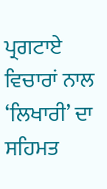ਪ੍ਰਗਟਾਏ ਵਿਚਾਰਾਂ ਨਾਲ ‘ਲਿਖਾਰੀ’ ਦਾ ਸਹਿਮਤ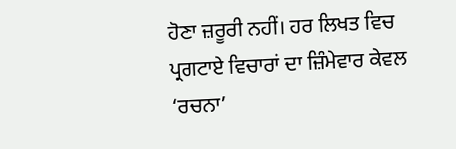ਹੋਣਾ ਜ਼ਰੂਰੀ ਨਹੀਂ। ਹਰ ਲਿਖਤ ਵਿਚ ਪ੍ਰਗਟਾਏ ਵਿਚਾਰਾਂ ਦਾ ਜ਼ਿੰਮੇਵਾਰ ਕੇਵਲ ‘ਰਚਨਾ’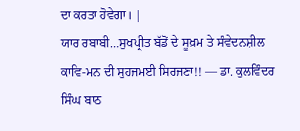ਦਾ ਕਰਤਾ ਹੋਵੇਗਾ। |
ਯਾਰ ਰਬਾਬੀ…ਸੁਖਪ੍ਰੀਤ ਬੱਡੋਂ ਦੇ ਸੂਖ਼ਮ ਤੇ ਸੰਵੇਦਨਸ਼ੀਲ ਕਾਵਿ-ਮਨ ਦੀ ਸੁਹਜਮਈ ਸਿਰਜਣਾ!! — ਡਾ. ਕੁਲਵਿੰਦਰ ਸਿੰਘ ਬਾਠ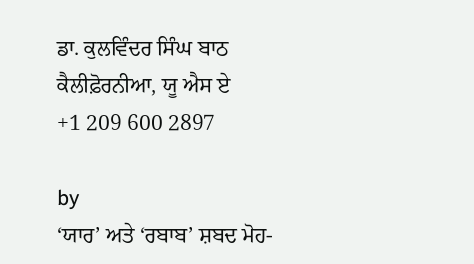ਡਾ. ਕੁਲਵਿੰਦਰ ਸਿੰਘ ਬਾਠ
ਕੈਲੀਫ਼ੋਰਨੀਆ, ਯੂ ਐਸ ਏ
+1 209 600 2897

by
‘ਯਾਰ’ ਅਤੇ ‘ਰਬਾਬ’ ਸ਼ਬਦ ਮੋਹ-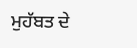ਮੁਹੱਬਤ ਦੇ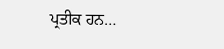ਪ੍ਰਤੀਕ ਹਨ…